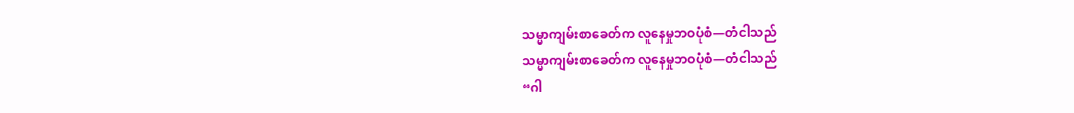သမ္မာကျမ်းစာခေတ်က လူနေမှုဘဝပုံစံ—တံငါသည်
သမ္မာကျမ်းစာခေတ်က လူနေမှုဘဝပုံစံ—တံငါသည်
“ဂါ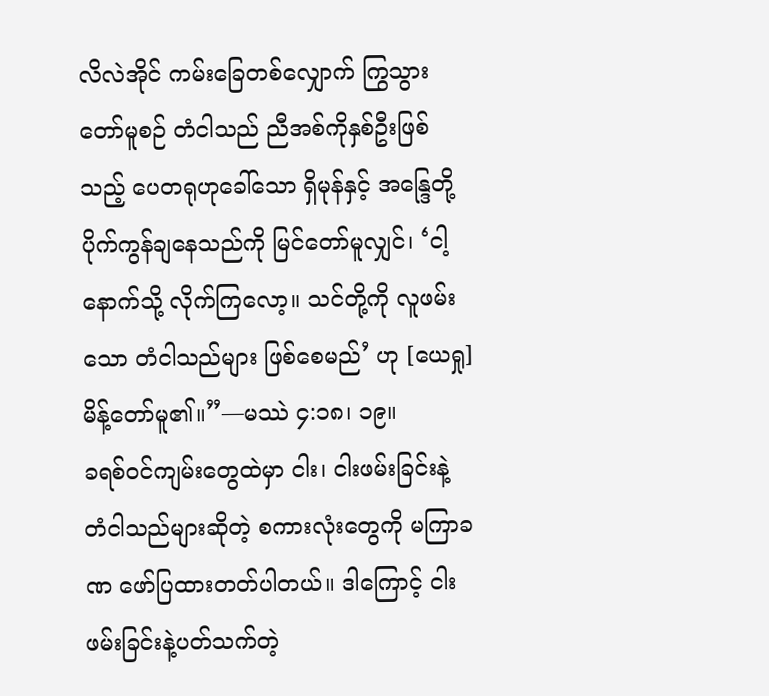လိလဲအိုင် ကမ်းခြေတစ်လျှောက် ကြွသွားတော်မူစဉ် တံငါသည် ညီအစ်ကိုနှစ်ဦးဖြစ်သည့် ပေတရုဟုခေါ်သော ရှိမုန်နှင့် အန္ဒြေတို့ ပိုက်ကွန်ချနေသည်ကို မြင်တော်မူလျှင်၊ ‘ငါ့နောက်သို့ လိုက်ကြလော့။ သင်တို့ကို လူဖမ်းသော တံငါသည်များ ဖြစ်စေမည်’ ဟု [ယေရှု] မိန့်တော်မူ၏။”—မဿဲ ၄:၁၈၊ ၁၉။
ခရစ်ဝင်ကျမ်းတွေထဲမှာ ငါး၊ ငါးဖမ်းခြင်းနဲ့ တံငါသည်များဆိုတဲ့ စကားလုံးတွေကို မကြာခဏ ဖော်ပြထားတတ်ပါတယ်။ ဒါကြောင့် ငါးဖမ်းခြင်းနဲ့ပတ်သက်တဲ့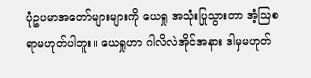ပုံဥပမာအတော်များများကို ယေရှု အသုံးပြုသွားတာ အံ့ဩစရာမဟုတ်ပါဘူး။ ယေရှုဟာ ဂါလိလဲအိုင်အနား ဒါမှမဟုတ်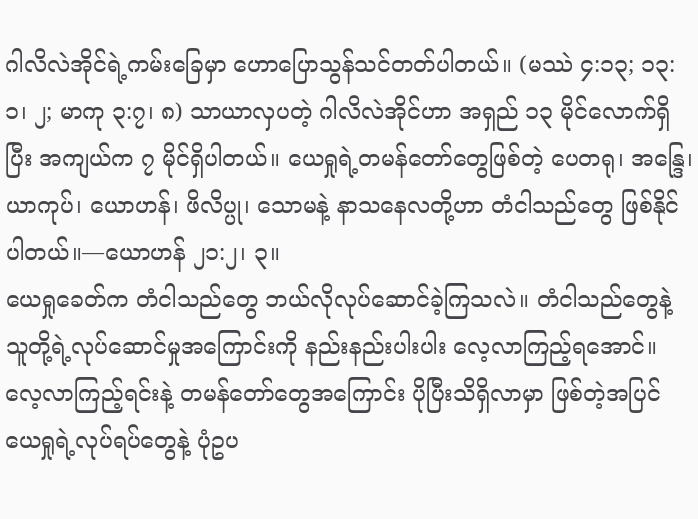ဂါလိလဲအိုင်ရဲ့ကမ်းခြေမှာ ဟောပြောသွန်သင်တတ်ပါတယ်။ (မဿဲ ၄:၁၃; ၁၃:၁၊ ၂; မာကု ၃:၇၊ ၈) သာယာလှပတဲ့ ဂါလိလဲအိုင်ဟာ အရှည် ၁၃ မိုင်လောက်ရှိပြီး အကျယ်က ၇ မိုင်ရှိပါတယ်။ ယေရှုရဲ့တမန်တော်တွေဖြစ်တဲ့ ပေတရု၊ အန္ဒြေ၊ ယာကုပ်၊ ယောဟန်၊ ဖိလိပ္ပု၊ သောမနဲ့ နာသနေလတို့ဟာ တံငါသည်တွေ ဖြစ်နိုင်ပါတယ်။—ယောဟန် ၂၁:၂၊ ၃။
ယေရှုခေတ်က တံငါသည်တွေ ဘယ်လိုလုပ်ဆောင်ခဲ့ကြသလဲ။ တံငါသည်တွေနဲ့ သူတို့ရဲ့လုပ်ဆောင်မှုအကြောင်းကို နည်းနည်းပါးပါး လေ့လာကြည့်ရအောင်။ လေ့လာကြည့်ရင်းနဲ့ တမန်တော်တွေအကြောင်း ပိုပြီးသိရှိလာမှာ ဖြစ်တဲ့အပြင် ယေရှုရဲ့လုပ်ရပ်တွေနဲ့ ပုံဥပ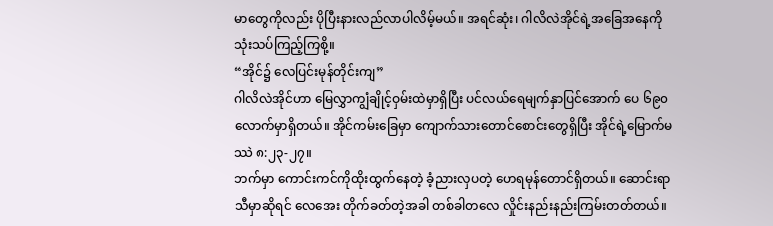မာတွေကိုလည်း ပိုပြီးနားလည်လာပါလိမ့်မယ်။ အရင်ဆုံး၊ ဂါလိလဲအိုင်ရဲ့အခြေအနေကို သုံးသပ်ကြည့်ကြစို့။
“အိုင်၌ လေပြင်းမုန်တိုင်းကျ”
ဂါလိလဲအိုင်ဟာ မြေလွှာကျွံချိုင့်ဝှမ်းထဲမှာရှိပြီး ပင်လယ်ရေမျက်နှာပြင်အောက် ပေ ၆၉၀ လောက်မှာရှိတယ်။ အိုင်ကမ်းခြေမှာ ကျောက်သားတောင်စောင်းတွေရှိပြီး အိုင်ရဲ့မြောက်မဿဲ ၈:၂၃-၂၇။
ဘက်မှာ ကောင်းကင်ကိုထိုးထွက်နေတဲ့ ခံ့ညားလှပတဲ့ ဟေရမုန်တောင်ရှိတယ်။ ဆောင်းရာသီမှာဆိုရင် လေအေး တိုက်ခတ်တဲ့အခါ တစ်ခါတလေ လှိုင်းနည်းနည်းကြမ်းတတ်တယ်။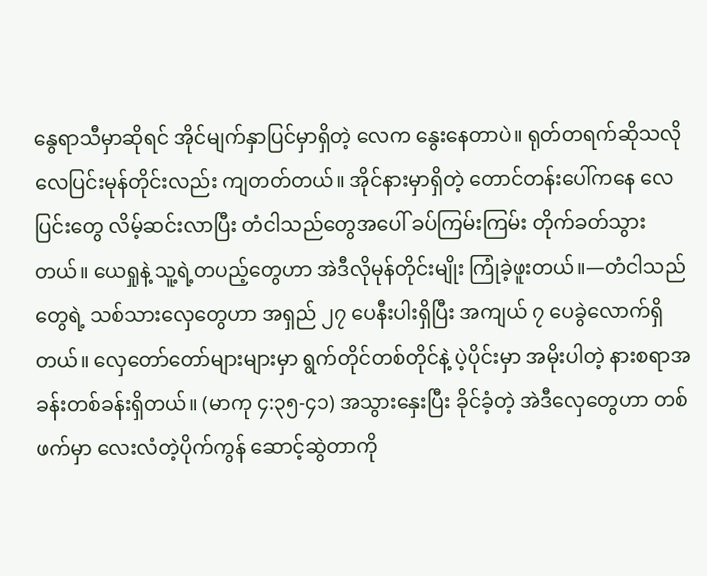နွေရာသီမှာဆိုရင် အိုင်မျက်နှာပြင်မှာရှိတဲ့ လေက နွေးနေတာပဲ။ ရုတ်တရက်ဆိုသလို လေပြင်းမုန်တိုင်းလည်း ကျတတ်တယ်။ အိုင်နားမှာရှိတဲ့ တောင်တန်းပေါ်ကနေ လေပြင်းတွေ လိမ့်ဆင်းလာပြီး တံငါသည်တွေအပေါ် ခပ်ကြမ်းကြမ်း တိုက်ခတ်သွားတယ်။ ယေရှုနဲ့ သူ့ရဲ့တပည့်တွေဟာ အဲဒီလိုမုန်တိုင်းမျိုး ကြုံခဲ့ဖူးတယ်။—တံငါသည်တွေရဲ့ သစ်သားလှေတွေဟာ အရှည် ၂၇ ပေနီးပါးရှိပြီး အကျယ် ၇ ပေခွဲလောက်ရှိတယ်။ လှေတော်တော်များများမှာ ရွက်တိုင်တစ်တိုင်နဲ့ ပဲ့ပိုင်းမှာ အမိုးပါတဲ့ နားစရာအခန်းတစ်ခန်းရှိတယ်။ (မာကု ၄:၃၅-၄၁) အသွားနှေးပြီး ခိုင်ခံ့တဲ့ အဲဒီလှေတွေဟာ တစ်ဖက်မှာ လေးလံတဲ့ပိုက်ကွန် ဆောင့်ဆွဲတာကို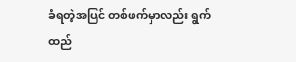ခံရတဲ့အပြင် တစ်ဖက်မှာလည်း ရွက်ထည်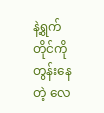နဲ့ရွက်တိုင်ကို တွန်းနေတဲ့ လေ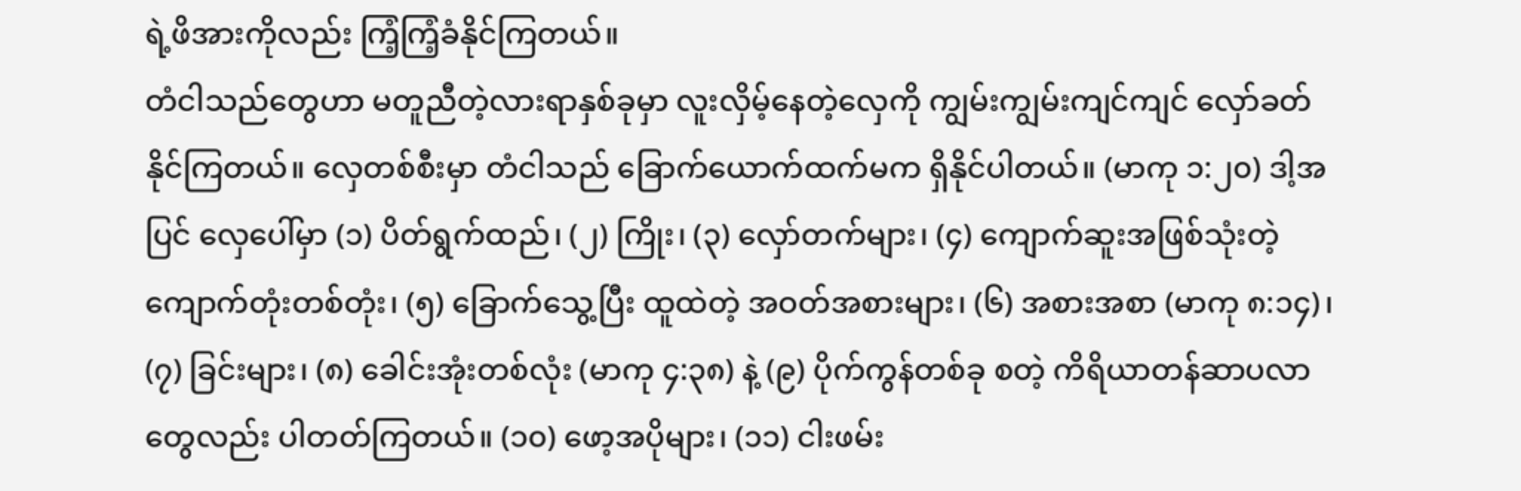ရဲ့ဖိအားကိုလည်း ကြံ့ကြံ့ခံနိုင်ကြတယ်။
တံငါသည်တွေဟာ မတူညီတဲ့လားရာနှစ်ခုမှာ လူးလှိမ့်နေတဲ့လှေကို ကျွမ်းကျွမ်းကျင်ကျင် လှော်ခတ်နိုင်ကြတယ်။ လှေတစ်စီးမှာ တံငါသည် ခြောက်ယောက်ထက်မက ရှိနိုင်ပါတယ်။ (မာကု ၁:၂၀) ဒါ့အပြင် လှေပေါ်မှာ (၁) ပိတ်ရွက်ထည်၊ (၂) ကြိုး၊ (၃) လှော်တက်များ၊ (၄) ကျောက်ဆူးအဖြစ်သုံးတဲ့ ကျောက်တုံးတစ်တုံး၊ (၅) ခြောက်သွေ့ပြီး ထူထဲတဲ့ အဝတ်အစားများ၊ (၆) အစားအစာ (မာကု ၈:၁၄)၊ (၇) ခြင်းများ၊ (၈) ခေါင်းအုံးတစ်လုံး (မာကု ၄:၃၈) နဲ့ (၉) ပိုက်ကွန်တစ်ခု စတဲ့ ကိရိယာတန်ဆာပလာတွေလည်း ပါတတ်ကြတယ်။ (၁၀) ဖော့အပိုများ၊ (၁၁) ငါးဖမ်း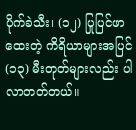ပိုက်ခဲသီး၊ (၁၂) ပြုပြင်ဖာထေးတဲ့ ကိရိယာများအပြင် (၁၃) မီးတုတ်များလည်း ပါလာတတ်တယ်။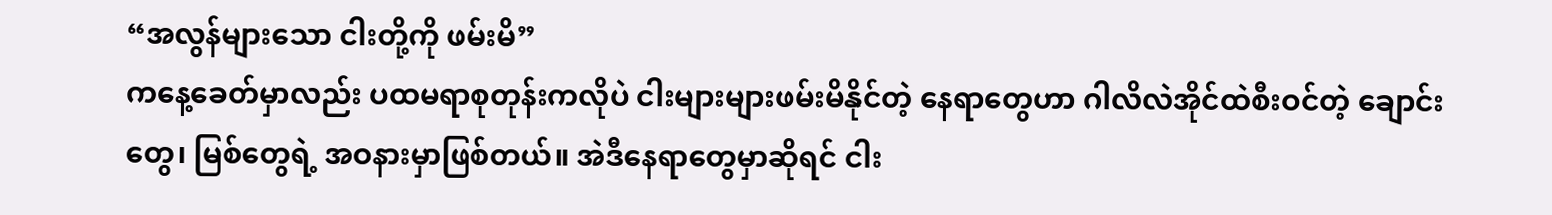“အလွန်များသော ငါးတို့ကို ဖမ်းမိ”
ကနေ့ခေတ်မှာလည်း ပထမရာစုတုန်းကလိုပဲ ငါးများများဖမ်းမိနိုင်တဲ့ နေရာတွေဟာ ဂါလိလဲအိုင်ထဲစီးဝင်တဲ့ ချောင်းတွေ၊ မြစ်တွေရဲ့ အဝနားမှာဖြစ်တယ်။ အဲဒီနေရာတွေမှာဆိုရင် ငါး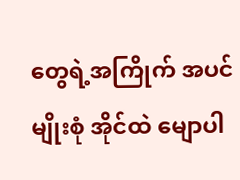တွေရဲ့အကြိုက် အပင်မျိုးစုံ အိုင်ထဲ မျောပါ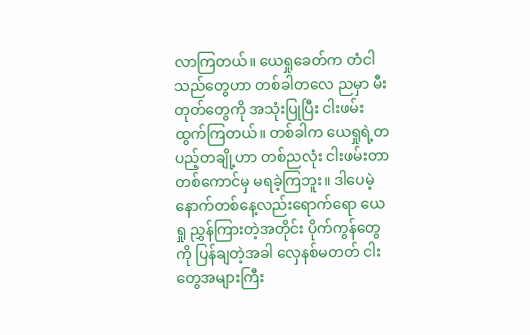လာကြတယ်။ ယေရှုခေတ်က တံငါသည်တွေဟာ တစ်ခါတလေ ညမှာ မီးတုတ်တွေကို အသုံးပြုပြီး ငါးဖမ်းထွက်ကြတယ်။ တစ်ခါက ယေရှုရဲ့တပည့်တချို့ဟာ တစ်ညလုံး ငါးဖမ်းတာ တစ်ကောင်မှ မရခဲ့ကြဘူး။ ဒါပေမဲ့ နောက်တစ်နေ့လည်းရောက်ရော ယေရှု ညွှန်ကြားတဲ့အတိုင်း ပိုက်ကွန်တွေကို ပြန်ချတဲ့အခါ လှေနစ်မတတ် ငါးတွေအများကြီး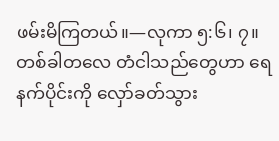ဖမ်းမိကြတယ်။—လုကာ ၅:၆၊ ၇။
တစ်ခါတလေ တံငါသည်တွေဟာ ရေနက်ပိုင်းကို လှော်ခတ်သွား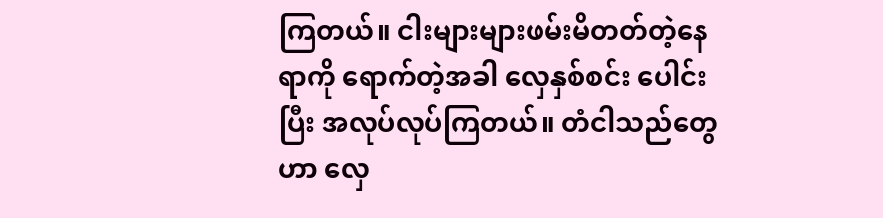ကြတယ်။ ငါးများများဖမ်းမိတတ်တဲ့နေရာကို ရောက်တဲ့အခါ လှေနှစ်စင်း ပေါင်းပြီး အလုပ်လုပ်ကြတယ်။ တံငါသည်တွေဟာ လှေ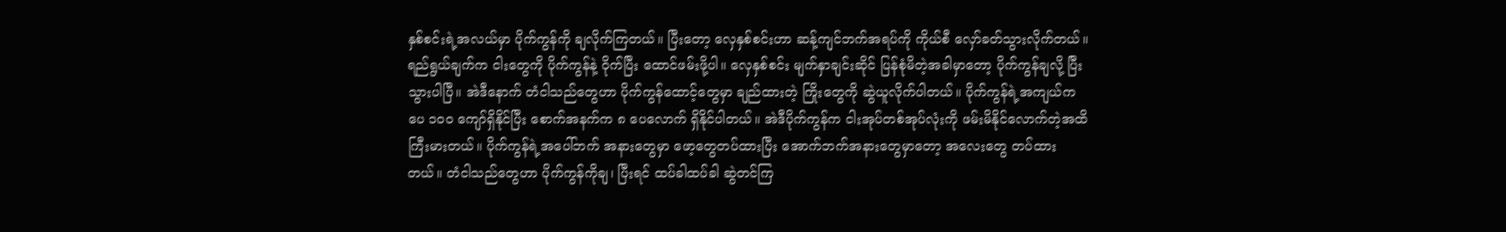နှစ်စင်းရဲ့အလယ်မှာ ပိုက်ကွန်ကို ချလိုက်ကြတယ်။ ပြီးတော့ လှေနှစ်စင်းဟာ ဆန့်ကျင်ဘက်အရပ်ကို ကိုယ်စီ လှော်ခတ်သွားလိုက်တယ်။ ရည်ရွယ်ချက်က ငါးတွေကို ပိုက်ကွန်နဲ့ ဝိုက်ပြီး ထောင်ဖမ်းဖို့ပါ။ လှေနှစ်စင်း မျက်နှာချင်းဆိုင် ပြန်စုံမိတဲ့အခါမှာတော့ ပိုက်ကွန်ချလို့ ပြီးသွားပါပြီ။ အဲဒီနောက် တံငါသည်တွေဟာ ပိုက်ကွန်ထောင့်တွေမှာ ချည်ထားတဲ့ ကြိုးတွေကို ဆွဲယူလိုက်ပါတယ်။ ပိုက်ကွန်ရဲ့အကျယ်က ပေ ၁၀၀ ကျော်ရှိနိုင်ပြီး စောက်အနက်က ၈ ပေလောက် ရှိနိုင်ပါတယ်။ အဲဒီပိုက်ကွန်က ငါးအုပ်တစ်အုပ်လုံးကို ဖမ်းမိနိုင်လောက်တဲ့အထိ ကြီးမားတယ်။ ပိုက်ကွန်ရဲ့အပေါ်ဘက် အနားတွေမှာ ဖော့တွေတပ်ထားပြီး အောက်ဘက်အနားတွေမှာတော့ အလေးတွေ တပ်ထားတယ်။ တံငါသည်တွေဟာ ပိုက်ကွန်ကိုချ၊ ပြီးရင် ထပ်ခါထပ်ခါ ဆွဲတင်ကြ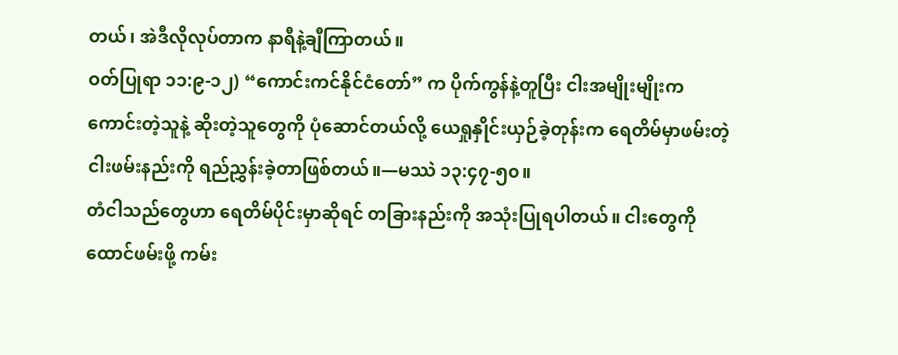တယ်၊ အဲဒီလိုလုပ်တာက နာရီနဲ့ချီကြာတယ်။
ဝတ်ပြုရာ ၁၁:၉-၁၂) “ကောင်းကင်နိုင်ငံတော်” က ပိုက်ကွန်နဲ့တူပြီး ငါးအမျိုးမျိုးက ကောင်းတဲ့သူနဲ့ ဆိုးတဲ့သူတွေကို ပုံဆောင်တယ်လို့ ယေရှုနှိုင်းယှဉ်ခဲ့တုန်းက ရေတိမ်မှာဖမ်းတဲ့ ငါးဖမ်းနည်းကို ရည်ညွှန်းခဲ့တာဖြစ်တယ်။—မဿဲ ၁၃:၄၇-၅၀။
တံငါသည်တွေဟာ ရေတိမ်ပိုင်းမှာဆိုရင် တခြားနည်းကို အသုံးပြုရပါတယ်။ ငါးတွေကို ထောင်ဖမ်းဖို့ ကမ်း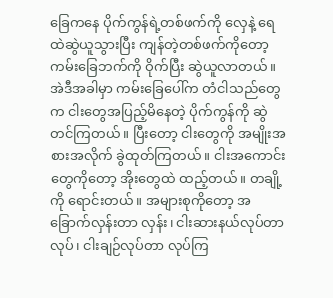ခြေကနေ ပိုက်ကွန်ရဲ့တစ်ဖက်ကို လှေနဲ့ ရေထဲဆွဲယူသွားပြီး ကျန်တဲ့တစ်ဖက်ကိုတော့ ကမ်းခြေဘက်ကို ဝိုက်ပြီး ဆွဲယူလာတယ်။ အဲဒီအခါမှာ ကမ်းခြေပေါ်က တံငါသည်တွေက ငါးတွေအပြည့်မိနေတဲ့ ပိုက်ကွန်ကို ဆွဲတင်ကြတယ်။ ပြီးတော့ ငါးတွေကို အမျိုးအစားအလိုက် ခွဲထုတ်ကြတယ်။ ငါးအကောင်းတွေကိုတော့ အိုးတွေထဲ ထည့်တယ်။ တချို့ကို ရောင်းတယ်။ အများစုကိုတော့ အခြောက်လှန်းတာ လှန်း၊ ငါးဆားနယ်လုပ်တာ လုပ်၊ ငါးချဉ်လုပ်တာ လုပ်ကြ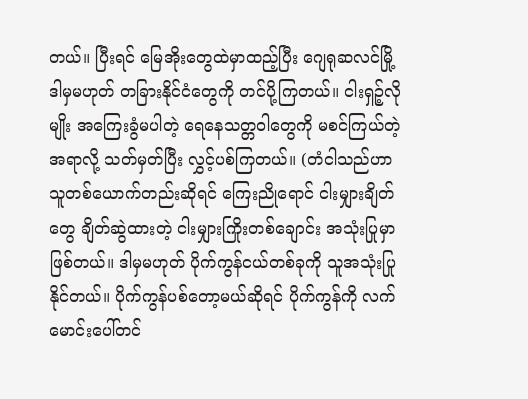တယ်။ ပြီးရင် မြေအိုးတွေထဲမှာထည့်ပြီး ဂျေရုဆလင်မြို့ ဒါမှမဟုတ် တခြားနိုင်ငံတွေကို တင်ပို့ကြတယ်။ ငါးရှဉ့်လိုမျိုး အကြေးခွံမပါတဲ့ ရေနေသတ္တဝါတွေကို မစင်ကြယ်တဲ့အရာလို့ သတ်မှတ်ပြီး လွှင့်ပစ်ကြတယ်။ (တံငါသည်ဟာ သူတစ်ယောက်တည်းဆိုရင် ကြေးညိုရောင် ငါးမျှားချိတ်တွေ ချိတ်ဆွဲထားတဲ့ ငါးမျှားကြိုးတစ်ချောင်း အသုံးပြုမှာဖြစ်တယ်။ ဒါမှမဟုတ် ပိုက်ကွန်ငယ်တစ်ခုကို သူအသုံးပြုနိုင်တယ်။ ပိုက်ကွန်ပစ်တော့မယ်ဆိုရင် ပိုက်ကွန်ကို လက်မောင်းပေါ်တင်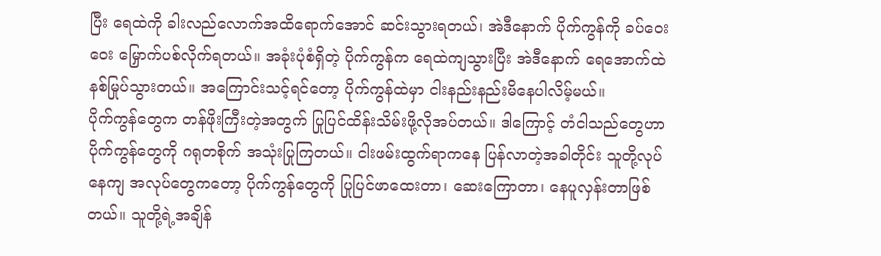ပြီး ရေထဲကို ခါးလည်လောက်အထိရောက်အောင် ဆင်းသွားရတယ်၊ အဲဒီနောက် ပိုက်ကွန်ကို ခပ်ဝေးဝေး မြှောက်ပစ်လိုက်ရတယ်။ အခုံးပုံစံရှိတဲ့ ပိုက်ကွန်က ရေထဲကျသွားပြီး အဲဒီနောက် ရေအောက်ထဲ နစ်မြုပ်သွားတယ်။ အကြောင်းသင့်ရင်တော့ ပိုက်ကွန်ထဲမှာ ငါးနည်းနည်းမိနေပါလိမ့်မယ်။
ပိုက်ကွန်တွေက တန်ဖိုးကြီးတဲ့အတွက် ပြုပြင်ထိန်းသိမ်းဖို့လိုအပ်တယ်။ ဒါကြောင့် တံငါသည်တွေဟာ ပိုက်ကွန်တွေကို ဂရုတစိုက် အသုံးပြုကြတယ်။ ငါးဖမ်းထွက်ရာကနေ ပြန်လာတဲ့အခါတိုင်း သူတို့လုပ်နေကျ အလုပ်တွေကတော့ ပိုက်ကွန်တွေကို ပြုပြင်ဖာထေးတာ၊ ဆေးကြောတာ၊ နေပူလှန်းတာဖြစ်တယ်။ သူတို့ရဲ့အချိန်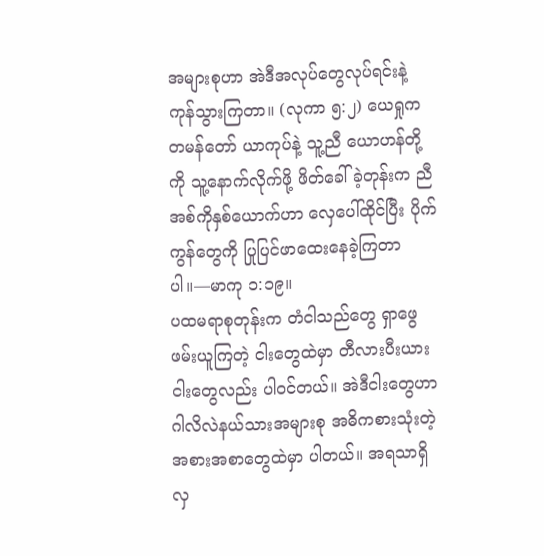အများစုဟာ အဲဒီအလုပ်တွေလုပ်ရင်းနဲ့ ကုန်သွားကြတာ။ (လုကာ ၅:၂) ယေရှုက တမန်တော် ယာကုပ်နဲ့ သူ့ညီ ယောဟန်တို့ကို သူ့နောက်လိုက်ဖို့ ဖိတ်ခေါ်ခဲ့တုန်းက ညီအစ်ကိုနှစ်ယောက်ဟာ လှေပေါ်ထိုင်ပြီး ပိုက်ကွန်တွေကို ပြုပြင်ဖာထေးနေခဲ့ကြတာပါ။—မာကု ၁:၁၉။
ပထမရာစုတုန်းက တံငါသည်တွေ ရှာဖွေဖမ်းယူကြတဲ့ ငါးတွေထဲမှာ တီလားပီးယားငါးတွေလည်း ပါဝင်တယ်။ အဲဒီငါးတွေဟာ ဂါလိလဲနယ်သားအများစု အဓိကစားသုံးတဲ့ အစားအစာတွေထဲမှာ ပါတယ်။ အရသာရှိလှ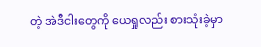တဲ့ အဲဒီငါးတွေကို ယေရှုလည်း စားသုံးခဲ့မှာ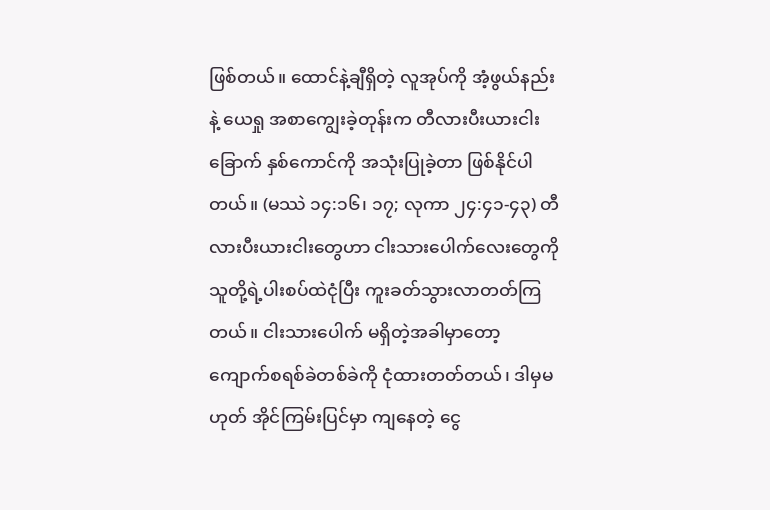ဖြစ်တယ်။ ထောင်နဲ့ချီရှိတဲ့ လူအုပ်ကို အံ့ဖွယ်နည်းနဲ့ ယေရှု အစာကျွေးခဲ့တုန်းက တီလားပီးယားငါးခြောက် နှစ်ကောင်ကို အသုံးပြုခဲ့တာ ဖြစ်နိုင်ပါတယ်။ (မဿဲ ၁၄:၁၆၊ ၁၇; လုကာ ၂၄:၄၁-၄၃) တီလားပီးယားငါးတွေဟာ ငါးသားပေါက်လေးတွေကို သူတို့ရဲ့ပါးစပ်ထဲငုံပြီး ကူးခတ်သွားလာတတ်ကြတယ်။ ငါးသားပေါက် မရှိတဲ့အခါမှာတော့ ကျောက်စရစ်ခဲတစ်ခဲကို ငုံထားတတ်တယ်၊ ဒါမှမဟုတ် အိုင်ကြမ်းပြင်မှာ ကျနေတဲ့ ငွေ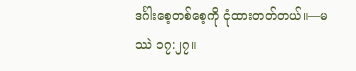ဒင်္ဂါးစေ့တစ်စေ့ကို ငုံထားတတ်တယ်။—မဿဲ ၁၇:၂၇။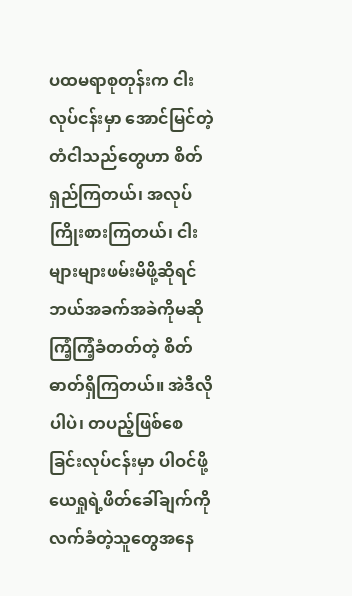ပထမရာစုတုန်းက ငါးလုပ်ငန်းမှာ အောင်မြင်တဲ့ တံငါသည်တွေဟာ စိတ်ရှည်ကြတယ်၊ အလုပ်ကြိုးစားကြတယ်၊ ငါးများများဖမ်းမိဖို့ဆိုရင် ဘယ်အခက်အခဲကိုမဆို ကြံ့ကြံ့ခံတတ်တဲ့ စိတ်ဓာတ်ရှိကြတယ်။ အဲဒီလိုပါပဲ၊ တပည့်ဖြစ်စေခြင်းလုပ်ငန်းမှာ ပါဝင်ဖို့ ယေရှုရဲ့ဖိတ်ခေါ်ချက်ကို လက်ခံတဲ့သူတွေအနေ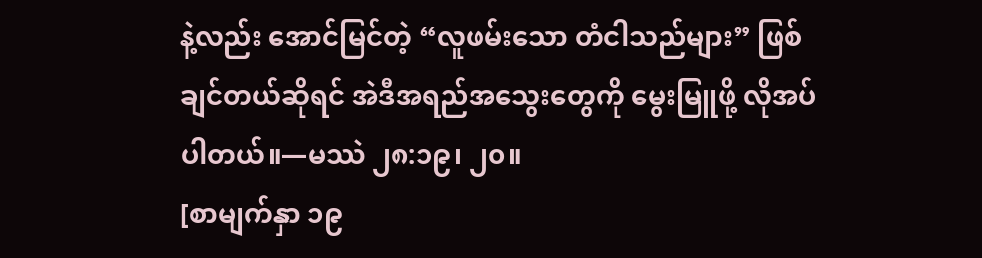နဲ့လည်း အောင်မြင်တဲ့ “လူဖမ်းသော တံငါသည်များ” ဖြစ်ချင်တယ်ဆိုရင် အဲဒီအရည်အသွေးတွေကို မွေးမြူဖို့ လိုအပ်ပါတယ်။—မဿဲ ၂၈:၁၉၊ ၂၀။
[စာမျက်နှာ ၁၉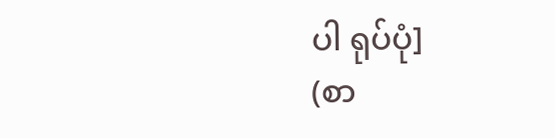ပါ ရုပ်ပုံ]
(စာ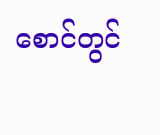စောင်တွင်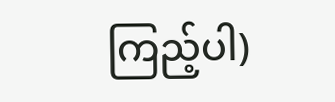ကြည့်ပါ)